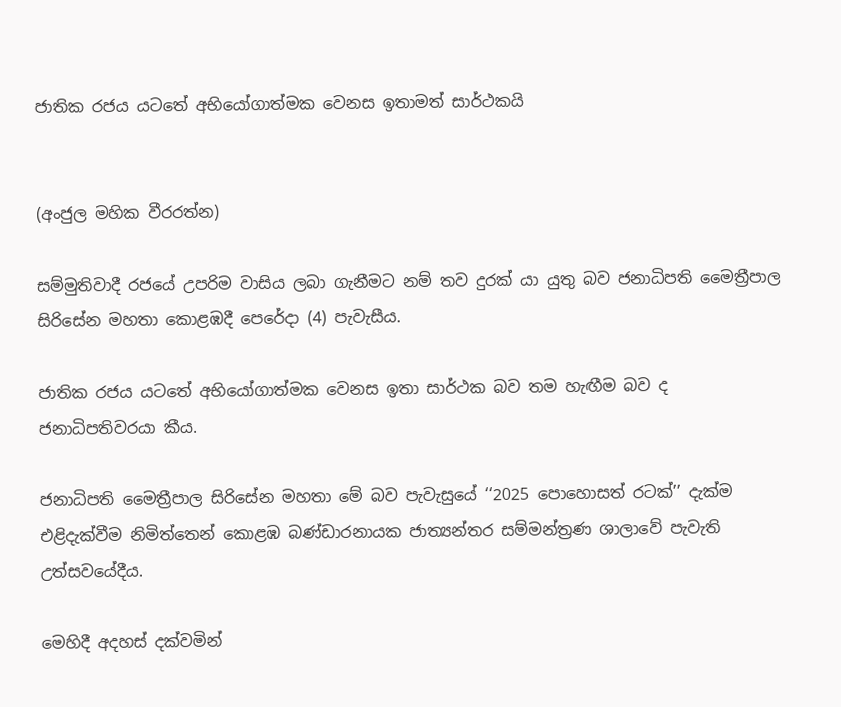ජාතික රජය යටතේ අභියෝගාත්මක වෙනස ඉතාමත් සාර්ථකයි


(අංජුල මහික වීරරත්න)

සම්මුතිවාදී රජයේ උපරිම වාසිය ලබා ගැනීමට නම් තව දුරක් යා යුතු බව ජනාධිපති මෛත්‍රීපාල සිරිසේන මහතා කොළඹදී පෙරේදා (4) පැවැසීය.

ජාතික රජය යටතේ අභියෝගාත්මක වෙනස ඉතා සාර්ථක බව තම හැඟීම බව ද ජනාධිපතිවරයා කීය.

ජනාධිපති මෛත්‍රීපාල සිරිසේන මහතා මේ බව පැවැසුයේ ‘‘2025 පොහොසත් රටක්’’ දැක්ම එළිදැක්වීම නිමිත්තෙන් කොළඹ බණ්ඩාරනායක ජාත්‍යන්තර සම්මන්ත්‍රණ ශාලාවේ පැවැති උත්සවයේදීය.

මෙහිදී අදහස් දක්වමින්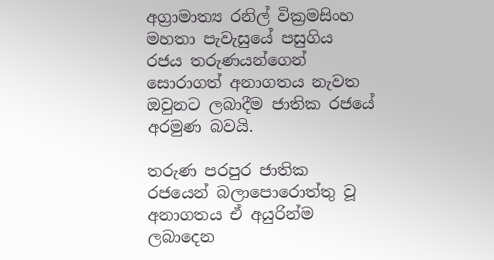අග්‍රාමාත්‍ය රනිල් වික්‍රමසිංහ මහතා පැවැසුයේ පසුගිය රජය තරුණයන්ගෙන් සොරාගත් අනාගතය නැවත ඔවුනට ලබාදීම ජාතික රජයේ අරමුණ බවයි.

තරුණ පරපුර ජාතික රජයෙන් බලාපොරොත්තු වූ අනාගතය ඒ අයුරින්ම ලබාදෙන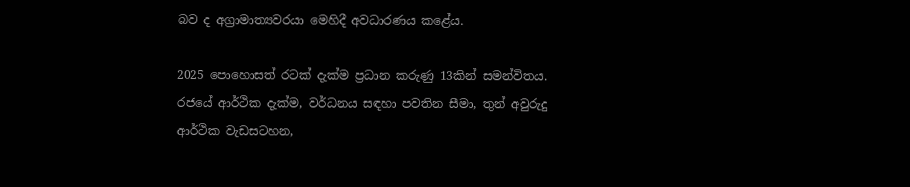බව ද අග්‍රාමාත්‍යවරයා මෙහිදී අවධාරණය කළේය.

2025 පොහොසත් රටක් දැක්ම ප්‍රධාන කරුණු 13කින් සමන්විතය. රජයේ ආර්ථික දැක්ම, වර්ධනය සඳහා පවතින සීමා, තුන් අවුරුදු ආර්ථික වැඩසටහන,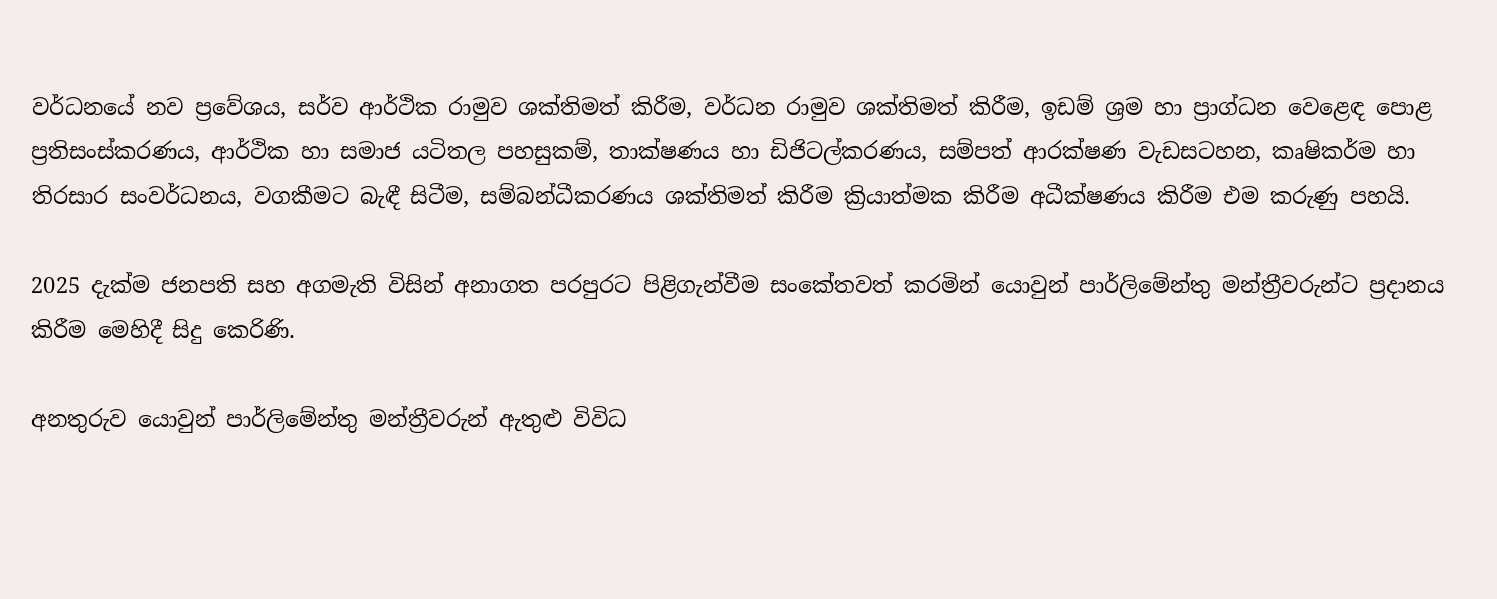වර්ධනයේ නව ප්‍රවේශය, සර්ව ආර්ථික රාමුව ශක්තිමත් කිරීම, වර්ධන රාමුව ශක්තිමත් කිරීම, ඉඩම් ශ්‍රම හා ප්‍රාග්ධන වෙළෙඳ පොළ ප්‍රතිසංස්කරණය, ආර්ථික හා සමාජ යටිතල පහසුකම්, තාක්ෂණය හා ඩිජිටල්කරණය, සම්පත් ආරක්ෂණ වැඩසටහන, කෘෂිකර්ම හා තිරසාර සංවර්ධනය, වගකීමට බැඳී සිටීම, සම්බන්ධීකරණය ශක්තිමත් කිරීම ක්‍රියාත්මක කිරීම අධීක්ෂණය කිරීම එම කරුණු පහයි.

2025 දැක්ම ජනපති සහ අගමැති විසින් අනාගත පරපුරට පිළිගැන්වීම සංකේතවත් කරමින් යොවුන් පාර්ලිමේන්තු මන්ත්‍රීවරුන්ට ප්‍රදානය කිරීම මෙහිදී සිදු කෙරිණි.

අනතුරුව යොවුන් පාර්ලිමේන්තු මන්ත්‍රීවරුන් ඇතුළු විවිධ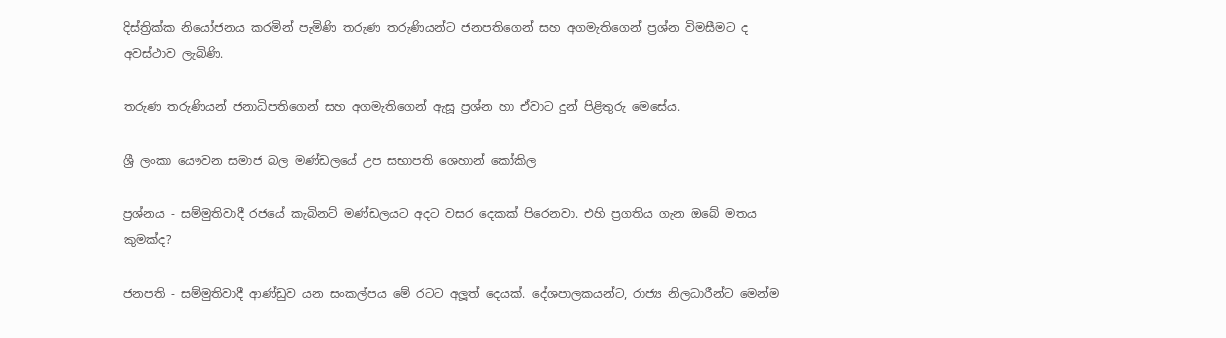දිස්ත්‍රික්ක නියෝජනය කරමින් පැමිණි තරුණ තරුණියන්ට ජනපතිගෙන් සහ අගමැතිගෙන් ප්‍රශ්න විමසීමට ද අවස්ථාව ලැබිණි.

තරුණ තරුණියන් ජනාධිපතිගෙන් සහ අගමැතිගෙන් ඇසූ ප්‍රශ්න හා ඒවාට දුන් පිළිතුරු මෙසේය.

ශ්‍රී ලංකා යෞවන සමාජ බල මණ්ඩලයේ උප සභාපති ශෙහාන් කෝකිල

ප්‍රශ්නය - සම්මුතිවාදී රජයේ කැබිනට් මණ්ඩලයට අදට වසර දෙකක් පිරෙනවා. එහි ප්‍රගතිය ගැන ඔබේ මතය කුමක්ද?

ජනපති - සම්මුතිවාදී ආණ්ඩුව යන සංකල්පය මේ රටට අලූත් දෙයක්. දේශපාලකයන්ට, රාජ්‍ය නිලධාරීන්ට මෙන්ම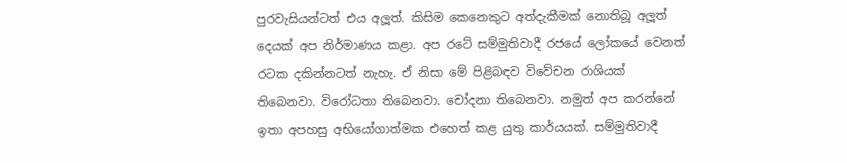පුරවැසියන්ටත් එය අලූත්. කිසිම කෙනෙකුට අත්දැකීමක් නොතිබූ අලූත් දෙයක් අප නිර්මාණය කළා. අප රටේ සම්මුතිවාදී රජයේ ලෝකයේ වෙනත් රටක දකින්නටත් නැහැ. ඒ නිසා මේ පිළිබඳව විවේචන රාශියක් තිබෙනවා. විරෝධතා තිබෙනවා. චෝදනා තිබෙනවා. නමුත් අප කරන්නේ ඉතා අපහසු අභියෝගාත්මක එහෙත් කළ යුතු කාර්යයක්. සම්මුතිවාදී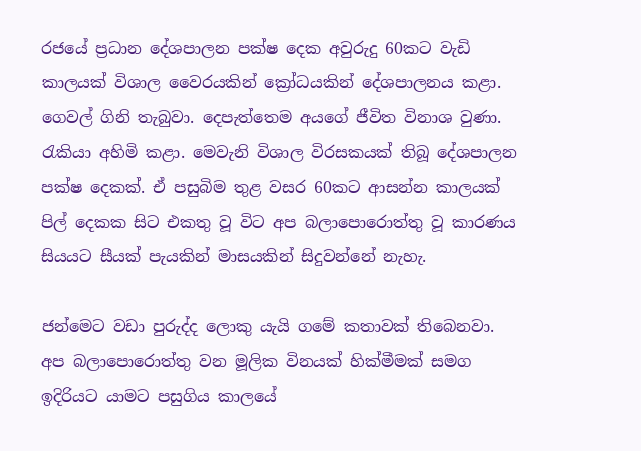රජයේ ප්‍රධාන දේශපාලන පක්ෂ දෙක අවුරුදු 60කට වැඩි කාලයක් විශාල වෛරයකින් ක්‍රෝධයකින් දේශපාලනය කළා. ගෙවල් ගිනි තැබුවා. දෙපැත්තෙම අයගේ ජීවිත විනාශ වුණා. රැකියා අහිමි කළා. මෙවැනි විශාල විරසකයක් තිබූ දේශපාලන පක්ෂ දෙකක්. ඒ පසුබිම තුළ වසර 60කට ආසන්න කාලයක් පිල් දෙකක සිට එකතු වූ විට අප බලාපොරොත්තු වූ කාරණය සියයට සීයක් පැයකින් මාසයකින් සිදුවන්නේ නැහැ.

ජන්මෙට වඩා පුරුද්ද ලොකු යැයි ගමේ කතාවක් තිබෙනවා. අප බලාපොරොත්තු වන මූලික විනයක් හික්මීමක් සමග ඉදිරියට යාමට පසුගිය කාලයේ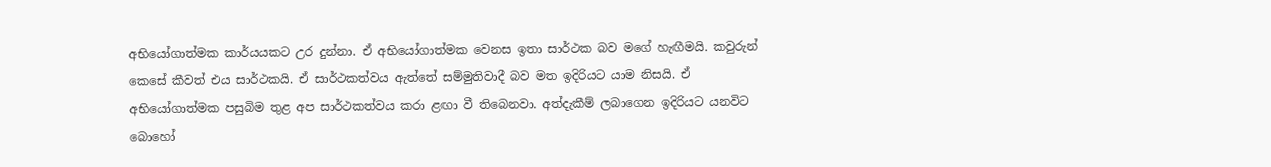අභියෝගාත්මක කාර්යයකට උර දුන්නා. ඒ අභියෝගාත්මක වෙනස ඉතා සාර්ථක බව මගේ හැඟීමයි. කවුරුන් කෙසේ කීවත් එය සාර්ථකයි. ඒ සාර්ථකත්වය ඇත්තේ සම්මුතිවාදී බව මත ඉදිරියට යාම නිසයි. ඒ අභියෝගාත්මක පසුබිම තුළ අප සාර්ථකත්වය කරා ළඟා වී තිබෙනවා. අත්දැකීම් ලබාගෙන ඉදිරියට යනවිට බොහෝ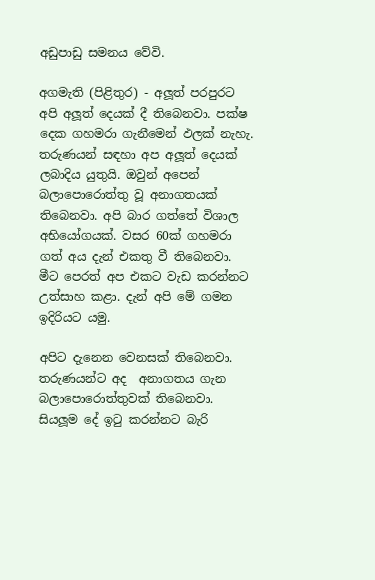අඩුපාඩු සමනය වේවි.

අගමැති (පිළිතුර) - අලූත් පරපුරට අපි අලූත් දෙයක් දී තිබෙනවා. පක්ෂ දෙක ගහමරා ගැනීමෙන් ඵලක් නැහැ. තරුණයන් සඳහා අප අලූත් දෙයක් ලබාදිය යුතුයි. ඔවුන් අපෙන් බලාපොරොත්තු වූ අනාගතයක් තිබෙනවා. අපි බාර ගත්තේ විශාල අභියෝගයක්. වසර 60ක් ගහමරා ගත් අය දැන් එකතු වී තිබෙනවා. මීට පෙරත් අප එකට වැඩ කරන්නට උත්සාහ කළා. දැන් අපි මේ ගමන ඉදිරියට යමු.

අපිට දැනෙන වෙනසක් තිබෙනවා. තරුණයන්ට අද  අනාගතය ගැන බලාපොරොත්තුවක් තිබෙනවා. සියලූම දේ ඉටු කරන්නට බැරි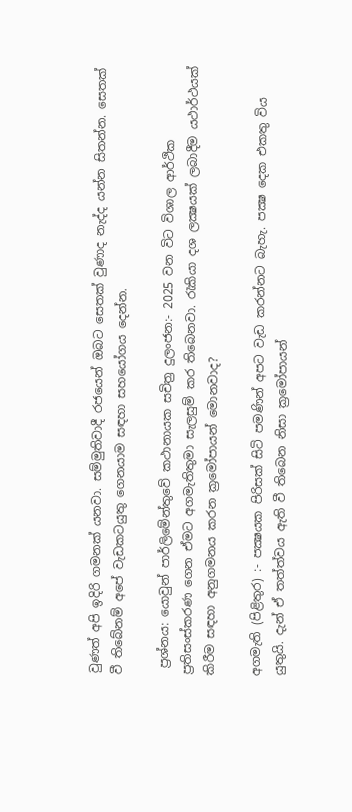වුණත් අපි ඉදිරි ගමනක් යනවා. සම්මුතිවාදී රජයෙන් ඔබට සෙතක් වුණාද නැද්ද යන්න සිතන්න. සෙතක් වී තිබේනම් අපේ වැඩකටයුතු ගෙනයාම සඳහා සහයෝගය දෙන්න.

 ප්‍රශ්නය: යොවුන් පාර්ලිමේන්තුවේ කථානායක සචිත්‍ර දුලංජන:- 2025 වන විට විශාල ආර්ථික ප්‍රතිසංස්කරණ ගෙන ඒමට අගමැතිතුමා සැලසුම් කර තිබෙනවා. රැකියා දශ ලක්‍ෂයක් ලබාදීම යථාර්ථයක් කිරීම සඳහා අනුගමනය කරන ක්‍රමෝපායන් මොනවාද?

අගමැති (පිළිතුර) :- පක්‍ෂයක පිරිසක් සිටි පමණින් අපට වැඩ කරන්නට බැහැ. පක්‍ෂ දෙක එකතු විය යුතුයි. දැන් ඒ තත්ත්වය ඇති වී තිබෙන නිසා ක්‍රමෝපායන්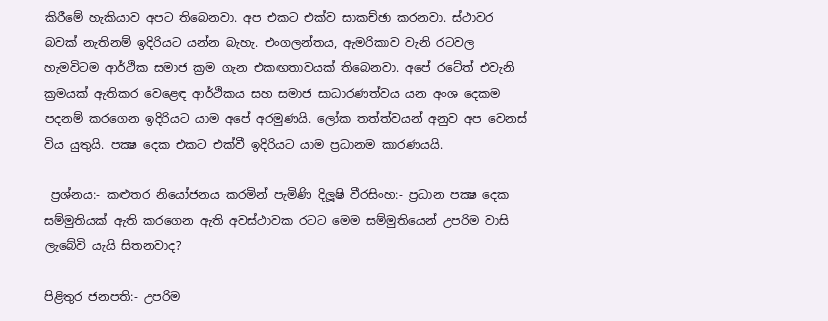කිරීමේ හැකියාව අපට තිබෙනවා. අප එකට එක්ව සාකච්ඡා කරනවා. ස්ථාවර බවක් නැතිනම් ඉදිරියට යන්න බැහැ. එංගලන්තය, ඇමරිකාව වැනි රටවල හැමවිටම ආර්ථික සමාජ ක්‍රම ගැන එකඟතාවයක් තිබෙනවා. අපේ රටේත් එවැනි ක්‍රමයක් ඇතිකර වෙළෙඳ ආර්ථිකය සහ සමාජ සාධාරණත්වය යන අංශ දෙකම පදනම් කරගෙන ඉදිරියට යාම අපේ අරමුණයි. ලෝක තත්ත්වයන් අනුව අප වෙනස් විය යුතුයි. පක්‍ෂ දෙක එකට එක්වී ඉදිරියට යාම ප්‍රධානම කාරණයයි.

 ප්‍රශ්නය:- කළුතර නියෝජනය කරමින් පැමිණි දිලූෂි වීරසිංහ:- ප්‍රධාන පක්‍ෂ දෙක සම්මුතියක් ඇති කරගෙන ඇති අවස්ථාවක රටට මෙම සම්මුතියෙන් උපරිම වාසි ලැබේවි යැයි සිතනවාද?

පිළිතුර ජනපති:- උපරිම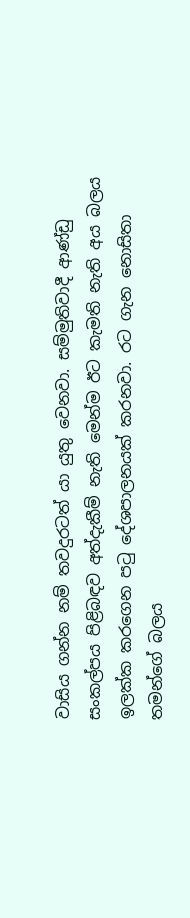වාසිය ගන්න නම් තවදුරටත් යා යුතු වෙනවා. සම්මුතිවාදී ආණ්ඩු සංකල්පය පිළිබඳව අත්දැකීම් නැති මෙන්ම ඊට කැමති නැති අය බලය ඉලක්ක කරගෙන පටු දේශපාලනයක් කරනවා. රට ගැන නොසිතා තමන්ගේ බලය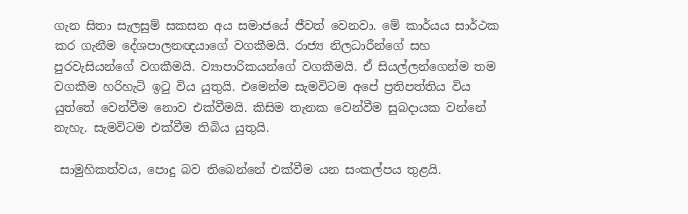ගැන සිතා සැලසුම් සකසන අය සමාජයේ ජීවත් වෙනවා. මේ කාර්යය සාර්ථක කර ගැනීම දේශපාලනඥයාගේ වගකීමයි. රාජ්‍ය නිලධාරීන්ගේ සහ පුරවැසියන්ගේ වගකීමයි. ව්‍යාපාරිකයන්ගේ වගකීමයි. ඒ සියල්ලන්ගෙන්ම තම වගකීම හරිහැටි ඉටු විය යුතුයි. එමෙන්ම සැමවිටම අපේ ප්‍රතිපත්තිය විය යුත්තේ වෙන්වීම නොව එක්වීමයි. කිසිම තැනක වෙන්වීම සුබදායක වන්නේ නැහැ. සැමවිටම එක්වීම තිබිය යුතුයි.

 සාමුහිකත්වය, පොදු බව තිබෙන්නේ එක්වීම යන සංකල්පය තුළයි.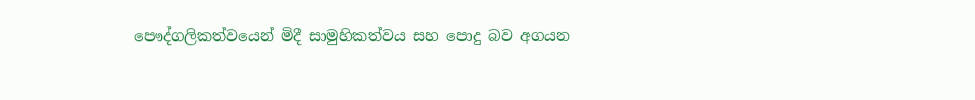පෞද්ගලිකත්වයෙන් මිදී සාමුහිකත්වය සහ පොදු බව අගයන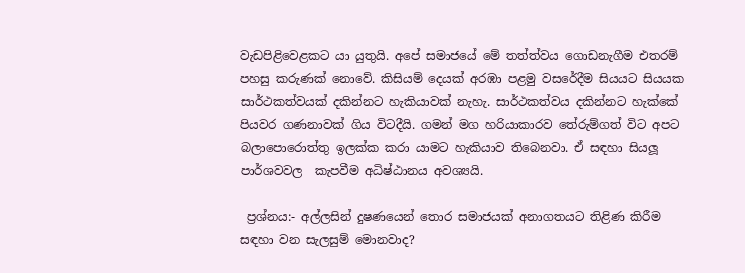වැඩපිළිවෙළකට යා යුතුයි. අපේ සමාජයේ මේ තත්ත්වය ගොඩනැගීම එතරම් පහසු කරුණක් නොවේ. කිසියම් දෙයක් අරඹා පළමු වසරේදීම සියයට සියයක සාර්ථකත්වයක් දකින්නට හැකියාවක් නැහැ. සාර්ථකත්වය දකින්නට හැක්කේ පියවර ගණනාවක් ගිය විටදීයි. ගමන් මග හරියාකාරව තේරුම්ගත් විට අපට බලාපොරොත්තු ඉලක්ක කරා යාමට හැකියාව තිබෙනවා. ඒ සඳහා සියලූ පාර්ශවවල  කැපවීම අධිෂ්ඨානය අවශ්‍යයි.

 ප්‍රශ්නය:- අල්ලසින් දුෂණයෙන් තොර සමාජයක් අනාගතයට තිළිණ කිරීම සඳහා වන සැලසුම් මොනවාද?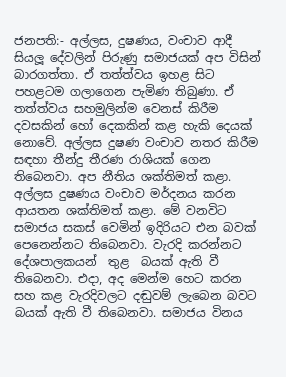ජනපති:- අල්ලස, දුෂණය, වංචාව ආදී සියලූ දේවලින් පිරුණු සමාජයක් අප විසින් බාරගත්තා. ඒ තත්ත්වය ඉහළ සිට පහළටම ගලාගෙන පැමිණ තිබුණා. ඒ තත්ත්වය සහමුලින්ම වෙනස් කිරීම දවසකින් හෝ දෙකකින් කළ හැකි දෙයක් නොවේ. අල්ලස දුෂණ වංචාව නතර කිරීම සඳහා තීන්දු තීරණ රාශියක් ගෙන තිබෙනවා. අප නීතිය ශක්තිමත් කළා. අල්ලස දුෂණය වංචාව මර්දනය කරන ආයතන ශක්තිමත් කළා. මේ වනවිට සමාජය සකස් වෙමින් ඉදිරියට එන බවක්  පෙනෙන්නට තිබෙනවා. වැරදි කරන්නට දේශපාලකයන්  තුළ  බයක් ඇති වී තිබෙනවා. එදා, අද මෙන්ම හෙට කරන සහ කළ වැරදිවලට දඬුවම් ලැබෙන බවට බයක් ඇති වී තිබෙනවා. සමාජය විනය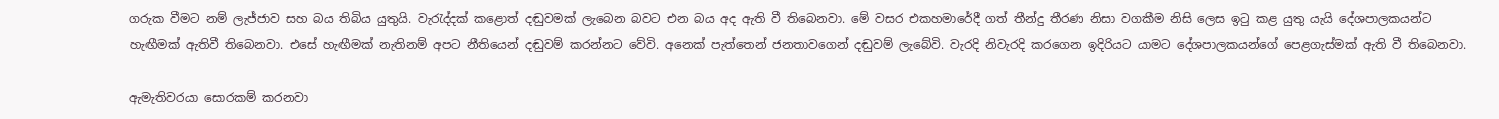ගරුක වීමට නම් ලැජ්ජාව සහ බය තිබිය යුතුයි. වැරැද්දක් කළොත් දඬුවමක් ලැබෙන බවට එන බය අද ඇති වී තිබෙනවා. මේ වසර එකහමාරේදී ගත් තීන්දු තීරණ නිසා වගකීම නිසි ලෙස ඉටු කළ යුතු යැයි දේශපාලකයන්ට හැඟීමක් ඇතිවී තිබෙනවා. එසේ හැඟීමක් නැතිනම් අපට නීතියෙන් දඬුවම් කරන්නට වේවි. අනෙක් පැත්තෙන් ජනතාවගෙන් දඬුවම් ලැබේවි. වැරදි නිවැරදි කරගෙන ඉදිරියට යාමට දේශපාලකයන්ගේ පෙළගැස්මක් ඇති වී තිබෙනවා.

ඇමැතිවරයා සොරකම් කරනවා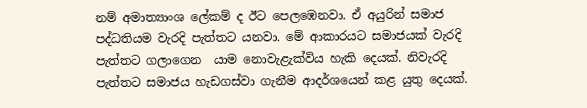නම් අමාත්‍යාංශ ලේකම් ද ඊට පෙලඹෙනවා. ඒ අයුරින් සමාජ පද්ධතියම වැරදි පැත්තට යනවා. මේ ආකාරයට සමාජයක් වැරදි පැත්තට ගලාගෙන  යාම නොවැළැක්විය හැකි දෙයක්. නිවැරදි පැත්තට සමාජය හැඩගස්වා ගැනීම ආදර්ශයෙන් කළ යුතු දෙයක්.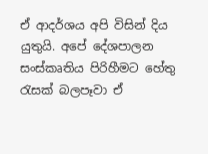ඒ ආදර්ශය අපි විසින් දිය යුතුයි. අපේ දේශපාලන සංස්කෘතිය පිරිහීමට හේතු රැසක් බලපෑවා ඒ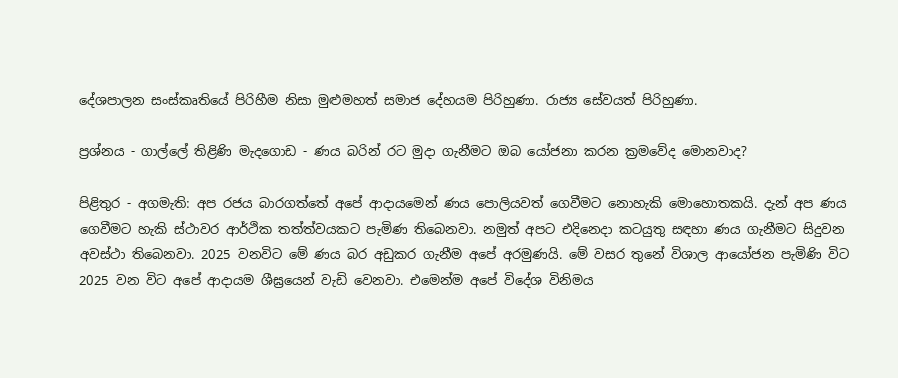දේශපාලන සංස්කෘතියේ පිරිහීම නිසා මුළුමහත් සමාජ දේහයම පිරිහුණා. රාජ්‍ය සේවයත් පිරිහුණා.

ප්‍රශ්නය - ගාල්ලේ තිළිණි මැදගොඩ - ණය බරින් රට මුදා ගැනීමට ඔබ යෝජනා කරන ක්‍රමවේද මොනවාද?

පිළිතුර - අගමැති: අප රජය බාරගත්තේ අපේ ආදායමෙන් ණය පොලියවත් ගෙවීමට නොහැකි මොහොතකයි. දැන් අප ණය ගෙවීමට හැකි ස්ථාවර ආර්ථික තත්ත්වයකට පැමිණ තිබෙනවා. නමුත් අපට එදිනෙදා කටයුතු සඳහා ණය ගැනීමට සිදුවන අවස්ථා තිබෙනවා. 2025 වනවිට මේ ණය බර අඩුකර ගැනීම අපේ අරමුණයි. මේ වසර තුනේ විශාල ආයෝජන පැමිණි විට 2025 වන විට අපේ ආදායම ශීඝ්‍රයෙන් වැඩි වෙනවා. එමෙන්ම අපේ විදේශ විනිමය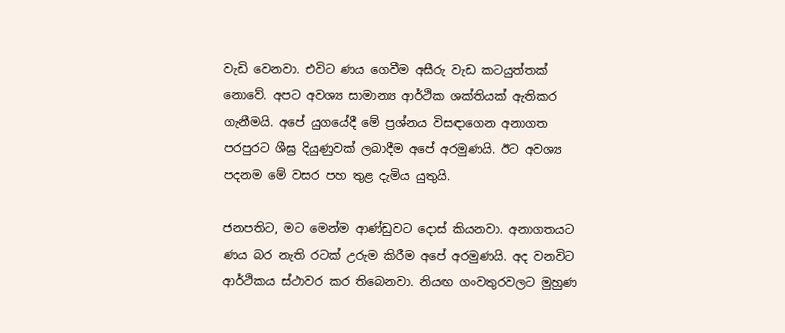වැඩි වෙනවා. එවිට ණය ගෙවීම අසීරු වැඩ කටයුත්තක් නොවේ. අපට අවශ්‍ය සාමාන්‍ය ආර්ථික ශක්තියක් ඇතිකර ගැනීමයි. අපේ යුගයේදී මේ ප්‍රශ්නය විසඳාගෙන අනාගත පරපුරට ශීඝ්‍ර දියුණුවක් ලබාදීම අපේ අරමුණයි. ඊට අවශ්‍ය පදනම මේ වසර පහ තුළ දැමිය යුතුයි.

ජනපතිට, මට මෙන්ම ආණ්ඩුවට දොස් කියනවා. අනාගතයට ණය බර නැති රටක් උරුම කිරීම අපේ අරමුණයි. අද වනවිට ආර්ථිකය ස්ථාවර කර තිබෙනවා. නියඟ ගංවතුරවලට මුහුණ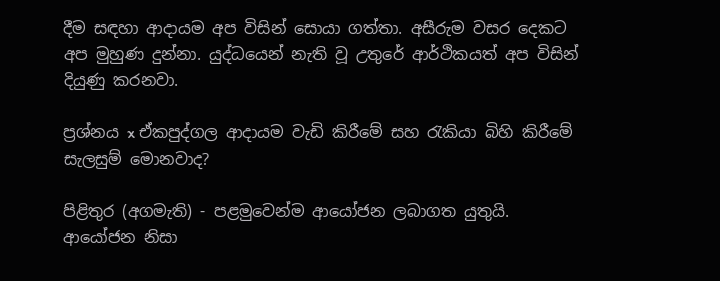දීම සඳහා ආදායම අප විසින් සොයා ගත්තා. අසීරුම වසර දෙකට අප මුහුණ දුන්නා. යුද්ධයෙන් නැති වූ උතුරේ ආර්ථිකයත් අප විසින් දියුණු කරනවා.

ප්‍රශ්නය x ඒකපුද්ගල ආදායම වැඩි කිරීමේ සහ රැකියා බිහි කිරීමේ සැලසුම් මොනවාද?

පිළිතුර (අගමැති) - පළමුවෙන්ම ආයෝජන ලබාගත යුතුයි. ආයෝජන නිසා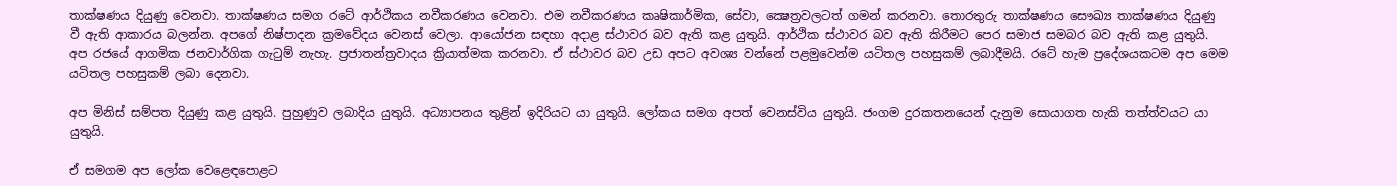තාක්ෂණය දියුණු වෙනවා. තාක්ෂණය සමග රටේ ආර්ථිකය නවීකරණය වෙනවා. එම නවීකරණය කෘෂිකාර්මික, සේවා, ක්‍ෂෙත්‍රවලටත් ගමන් කරනවා. තොරතුරු තාක්ෂණය සෞඛ්‍ය තාක්ෂණය දියුණු වී ඇති ආකාරය බලන්න. අපගේ නිෂ්පාදන ක්‍රමවේදය වෙනස් වෙලා. ආයෝජන සඳහා අදාළ ස්ථාවර බව ඇති කළ යුතුයි. ආර්ථික ස්ථාවර බව ඇති කිරීමට පෙර සමාජ සමබර බව ඇති කළ යුතුයි. අප රජයේ ආගමික ජනවාර්ගික ගැටුම් නැහැ. ප්‍රජාතන්ත්‍රවාදය ක්‍රියාත්මක කරනවා. ඒ ස්ථාවර බව උඩ අපට අවශ්‍ය වන්නේ පළමුවෙන්ම යටිතල පහසුකම් ලබාදීමයි. රටේ හැම ප්‍රදේශයකටම අප මෙම යටිතල පහසුකම් ලබා දෙනවා.

අප මිනිස් සම්පත දියුණු කළ යුතුයි. පුහුණුව ලබාදිය යුතුයි. අධ්‍යාපනය තුළින් ඉදිරියට යා යුතුයි. ලෝකය සමග අපත් වෙනස්විය යුතුයි. ජංගම දුරකතනයෙන් දැනුම සොයාගත හැකි තත්ත්වයට යා යුතුයි.

ඒ සමගම අප ලෝක වෙළෙඳපොළට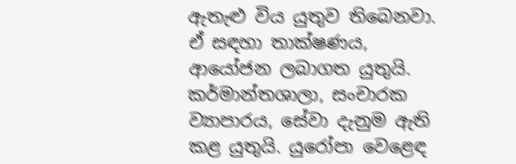ඇතැළු විය යුතුව තිබෙනවා. ඒ සඳහා තාක්ෂණය, ආයෝජන ලබාගත යුතුයි. කර්මාන්තශාලා, සංචාරක ව්‍යාපාරය, සේවා දැනුම ඇති කළ යුතුයි. යුරෝපා වෙළෙඳ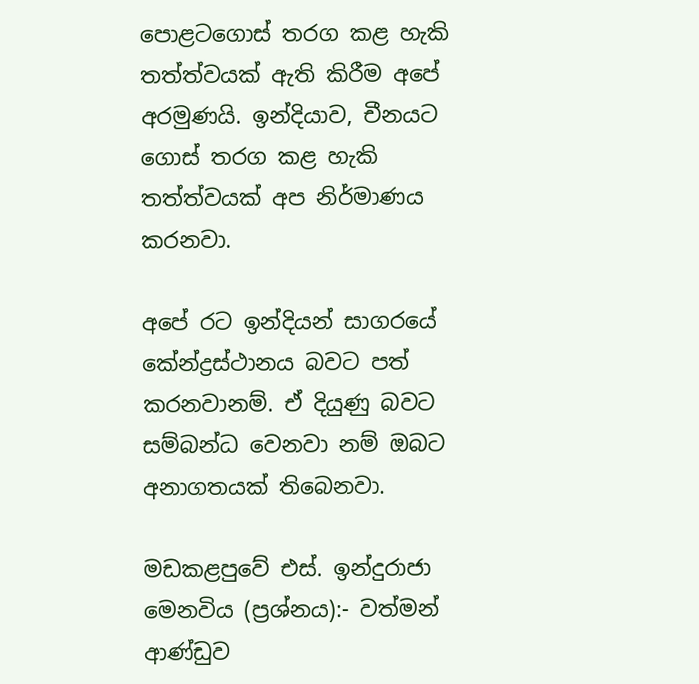පොළටගොස් තරග කළ හැකි තත්ත්වයක් ඇති කිරීම අපේ අරමුණයි. ඉන්දියාව, චීනයට ගොස් තරග කළ හැකි තත්ත්වයක් අප නිර්මාණය කරනවා.

අපේ රට ඉන්දියන් සාගරයේ කේන්ද්‍රස්ථානය බවට පත් කරනවානම්. ඒ දියුණු බවට සම්බන්ධ වෙනවා නම් ඔබට අනාගතයක් තිබෙනවා.

මඩකළපුවේ එස්. ඉන්දුරාජා මෙනවිය (ප්‍රශ්නය):- වත්මන් ආණ්ඩුව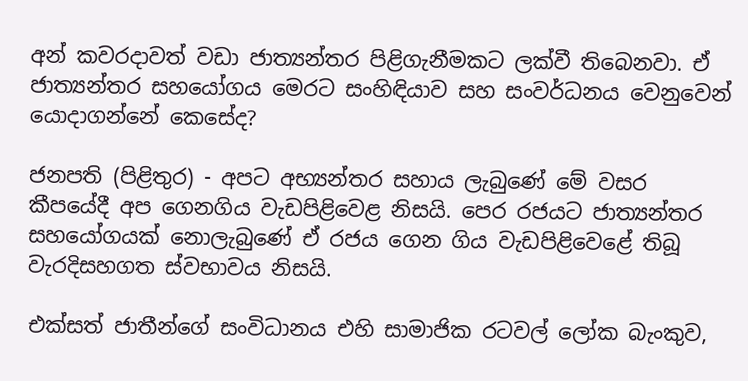අන් කවරදාවත් වඩා ජාත්‍යන්තර පිළිගැනීමකට ලක්වී තිබෙනවා. ඒ ජාත්‍යන්තර සහයෝගය මෙරට සංහිඳියාව සහ සංවර්ධනය වෙනුවෙන් යොදාගන්නේ කෙසේද?

ජනපති (පිළිතුර) - අපට අභ්‍යන්තර සහාය ලැබුණේ මේ වසර කීපයේදී අප ගෙනගිය වැඩපිළිවෙළ නිසයි. පෙර රජයට ජාත්‍යන්තර සහයෝගයක් නොලැබුණේ ඒ රජය ගෙන ගිය වැඩපිළිවෙළේ තිබූ වැරදිසහගත ස්වභාවය නිසයි.

එක්සත් ජාතීන්ගේ සංවිධානය එහි සාමාජික රටවල් ලෝක බැංකුව,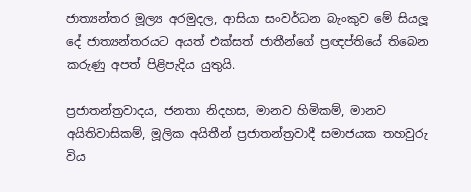ජාත්‍යන්තර මූල්‍ය අරමුදල, ආසියා සංවර්ධන බැංකුව මේ සියලූ දේ ජාත්‍යන්තරයට අයත් එක්සත් ජාතීන්ගේ ප්‍රඥප්තියේ තිබෙන කරුණු අපත් පිළිපැදිය යුතුයි.

ප්‍රජාතන්ත්‍රවාදය, ජනතා නිදහස, මානව හිමිකම්, මානව අයිතිවාසිකම්, මූලික අයිතීන් ප්‍රජාතන්ත්‍රවාදී සමාජයක තහවුරු විය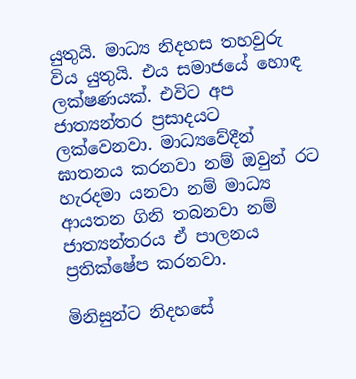යුතුයි. මාධ්‍ය නිදහස තහවුරු විය යුතුයි. එය සමාජයේ හොඳ ලක්ෂණයක්. එවිට අප ජාත්‍යන්තර ප්‍රසාදයට ලක්වෙනවා. මාධ්‍යවේදීන් ඝාතනය කරනවා නම් ඔවුන් රට හැරදමා යනවා නම් මාධ්‍ය ආයතන ගිනි තබනවා නම් ජාත්‍යන්තරය ඒ පාලනය ප්‍රතික්ෂේප කරනවා.

මිනිසුන්ට නිදහසේ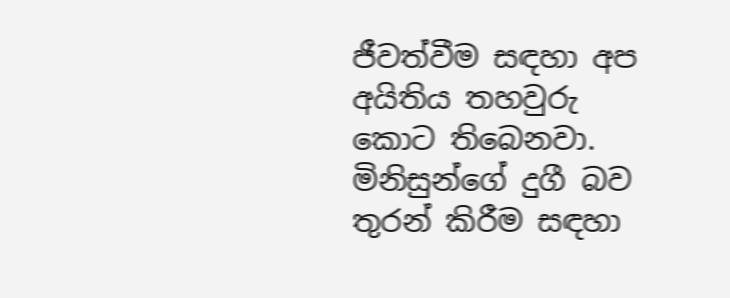ජීවත්වීම සඳහා අප අයිතිය තහවුරු කොට තිබෙනවා. මිනිසුන්ගේ දුගී බව තුරන් කිරීම සඳහා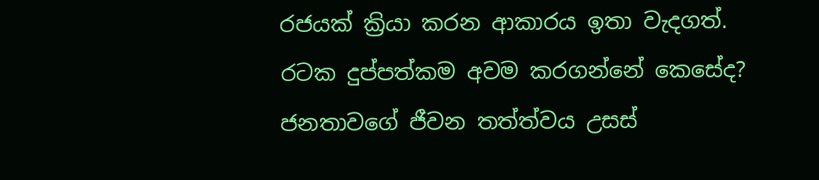රජයක් ක්‍රියා කරන ආකාරය ඉතා වැදගත්. රටක දුප්පත්කම අවම කරගන්නේ කෙසේද? ජනතාවගේ ජීවන තත්ත්වය උසස්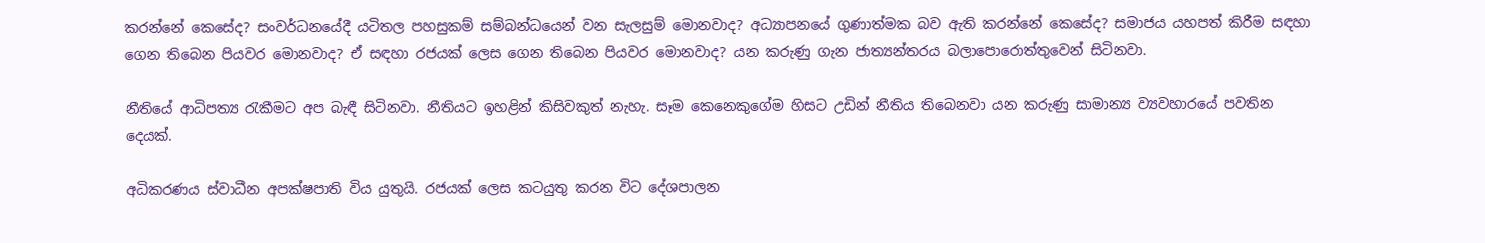කරන්නේ කෙසේද? සංවර්ධනයේදී යටිතල පහසුකම් සම්බන්ධයෙන් වන සැලසුම් මොනවාද? අධ්‍යාපනයේ ගුණාත්මක බව ඇති කරන්නේ කෙසේද? සමාජය යහපත් කිරීම සඳහා ගෙන තිබෙන පියවර මොනවාද? ඒ සඳහා රජයක් ලෙස ගෙන තිබෙන පියවර මොනවාද? යන කරුණු ගැන ජාත්‍යන්තරය බලාපොරොත්තුවෙන් සිටිනවා.

නීතියේ ආධිපත්‍ය රැකීමට අප බැඳී සිටිනවා. නීතියට ඉහළින් කිසිවකුත් නැහැ. සෑම කෙනෙකුගේම හිසට උඩින් නීතිය තිබෙනවා යන කරුණු සාමාන්‍ය ව්‍යවහාරයේ පවතින දෙයක්.

අධිකරණය ස්වාධීන අපක්ෂපාති විය යුතුයි. රජයක් ලෙස කටයුතු කරන විට දේශපාලන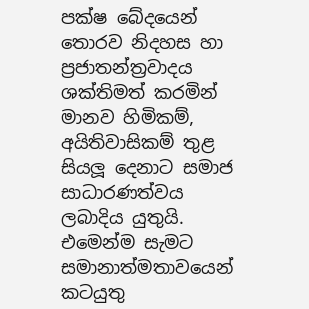පක්ෂ බේදයෙන් තොරව නිදහස හා ප්‍රජාතන්ත්‍රවාදය ශක්තිමත් කරමින් මානව හිමිකම්, අයිතිවාසිකම් තුළ සියලූ දෙනාට සමාජ සාධාරණත්වය ලබාදිය යුතුයි. එමෙන්ම සැමට සමානාත්මතාවයෙන් කටයුතු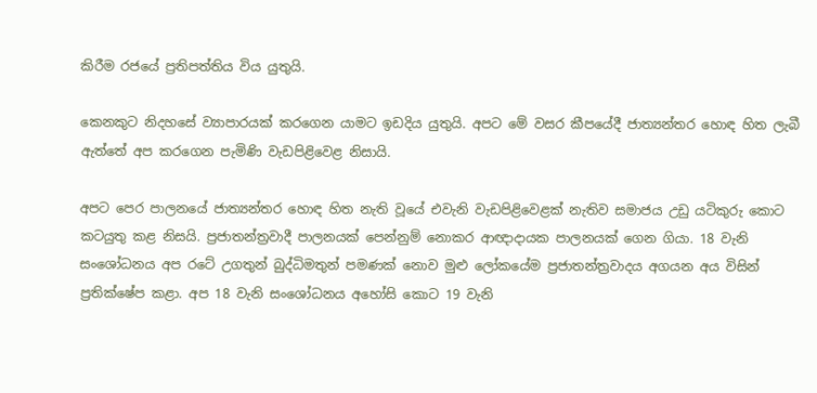කිරීම රජයේ ප්‍රතිපත්තිය විය යුතුයි.

කෙනකුට නිදහසේ ව්‍යාපාරයක් කරගෙන යාමට ඉඩදිය යුතුයි. අපට මේ වසර කීපයේදී ජාත්‍යන්තර හොඳ හිත ලැබී ඇත්තේ අප කරගෙන පැමිණි වැඩපිළිවෙළ නිසායි.

අපට පෙර පාලනයේ ජාත්‍යන්තර හොඳ හිත නැති වූයේ එවැනි වැඩපිළිවෙළක් නැතිව සමාජය උඩු යටිකුරු කොට කටයුතු කළ නිසයි. ප්‍රජාතන්ත්‍රවාදී පාලනයක් පෙන්නුම් නොකර ආඥාදායක පාලනයක් ගෙන ගියා. 18 වැනි සංශෝධනය අප රටේ උගතුන් බුද්ධිමතුන් පමණක් නොව මුළු ලෝකයේම ප්‍රජාතන්ත්‍රවාදය අගයන අය විසින් ප්‍රතික්ෂේප කළා. අප 18 වැනි සංශෝධනය අහෝසි කොට 19 වැනි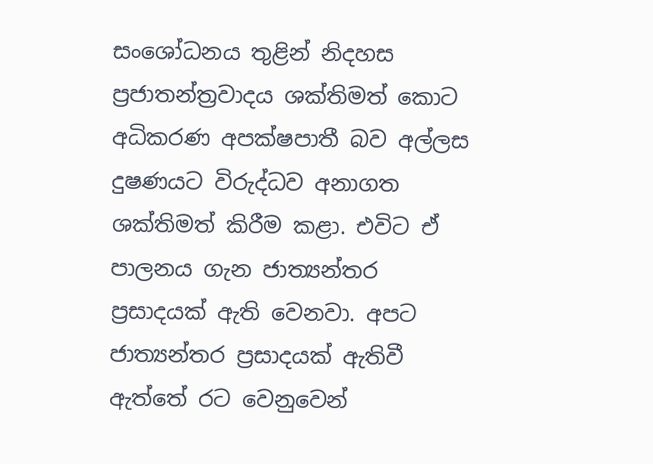සංශෝධනය තුළින් නිදහස ප්‍රජාතන්ත්‍රවාදය ශක්තිමත් කොට  අධිකරණ අපක්ෂපාතී බව අල්ලස දුෂණයට විරුද්ධව අනාගත ශක්තිමත් කිරීම කළා. එවිට ඒ පාලනය ගැන ජාත්‍යන්තර ප්‍රසාදයක් ඇති වෙනවා. අපට ජාත්‍යන්තර ප්‍රසාදයක් ඇතිවී ඇත්තේ රට වෙනුවෙන්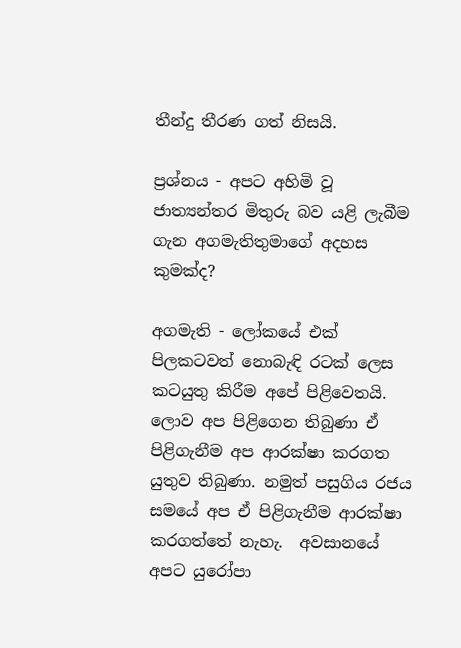තීන්දු තීරණ ගත් නිසයි.

ප්‍රශ්නය - අපට අහිමි වූ ජාත්‍යන්තර මිතුරු බව යළි ලැබීම ගැන අගමැතිතුමාගේ අදහස කුමක්ද?

අගමැති - ලෝකයේ එක් පිලකටවත් නොබැඳි රටක් ලෙස කටයුතු කිරීම අපේ පිළිවෙතයි. ලොව අප පිළිගෙන තිබුණා ඒ පිළිගැනීම අප ආරක්ෂා කරගත යුතුව තිබුණා. නමුත් පසුගිය රජය සමයේ අප ඒ පිළිගැනීම ආරක්ෂා කරගත්තේ නැහැ.  අවසානයේ අපට යුරෝපා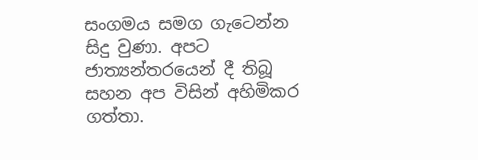සංගමය සමග ගැටෙන්න සිදු වුණා. අපට ජාත්‍යන්තරයෙන් දී තිබූ සහන අප විසින් අහිමිකර ගත්තා.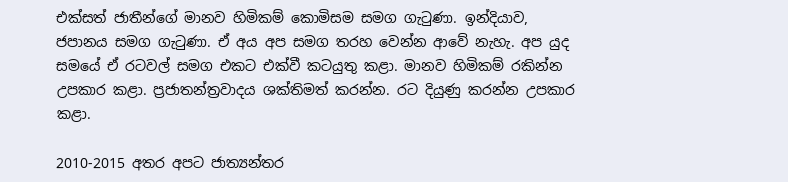එක්සත් ජාතීන්ගේ මානව හිමිකම් කොමිසම සමග ගැටුණා. ඉන්දියාව, ජපානය සමග ගැටුණා. ඒ අය අප සමග තරහ වෙන්න ආවේ නැහැ. අප යුද සමයේ ඒ රටවල් සමග එකට එක්වී කටයුතු කළා. මානව හිමිකම් රකින්න උපකාර කළා. ප්‍රජාතන්ත්‍රවාදය ශක්තිමත් කරන්න. රට දියුණු කරන්න උපකාර කළා.

2010-2015 අතර අපට ජාත්‍යන්තර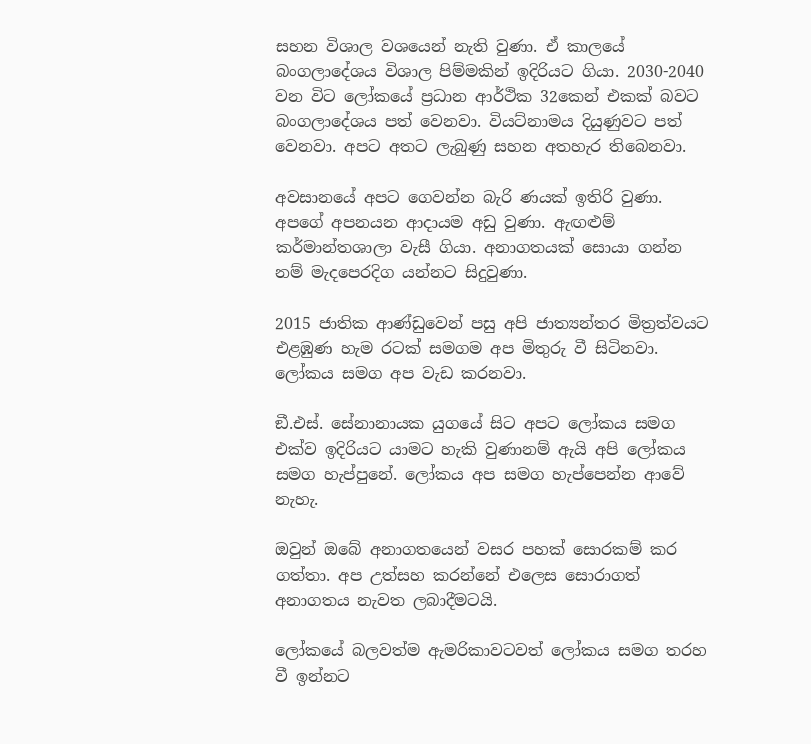සහන විශාල වශයෙන් නැති වුණා. ඒ කාලයේ බංගලාදේශය විශාල පිම්මකින් ඉදිරියට ගියා. 2030-2040 වන විට ලෝකයේ ප්‍රධාන ආර්ථික 32කෙන් එකක් බවට බංගලාදේශය පත් වෙනවා. වියට්නාමය දියුණුවට පත් වෙනවා. අපට අතට ලැබුණු සහන අතහැර තිබෙනවා.

අවසානයේ අපට ගෙවන්න බැරි ණයක් ඉතිරි වුණා. අපගේ අපනයන ආදායම අඩු වුණා. ඇඟළුම් කර්මාන්තශාලා වැසී ගියා. අනාගතයක් සොයා ගන්න නම් මැදපෙරදිග යන්නට සිදුවුණා.

2015 ජාතික ආණ්ඩුවෙන් පසු අපි ජාත්‍යන්තර මිත්‍රත්වයට එළඹුණ හැම රටක් සමගම අප මිතුරු වී සිටිනවා. ලෝකය සමග අප වැඩ කරනවා.

ඞී.එස්. සේනානායක යුගයේ සිට අපට ලෝකය සමග එක්ව ඉදිරියට යාමට හැකි වුණානම් ඇයි අපි ලෝකය සමග හැප්පුනේ. ලෝකය අප සමග හැප්පෙන්න ආවේ නැහැ.

ඔවුන් ඔබේ අනාගතයෙන් වසර පහක් සොරකම් කර ගත්තා. අප උත්සහ කරන්නේ එලෙස සොරාගත් අනාගතය නැවත ලබාදීමටයි.

ලෝකයේ බලවත්ම ඇමරිකාවටවත් ලෝකය සමග තරහ වී ඉන්නට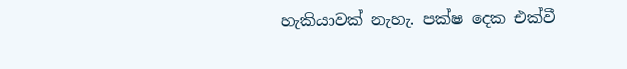හැකියාවක් නැහැ. පක්ෂ දෙක එක්වී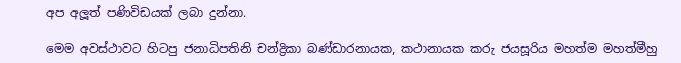අප අලූත් පණිවිඩයක් ලබා දුන්නා.

මෙම අවස්ථාවට හිටපු ජනාධිපතිනි චන්ද්‍රිකා බණ්ඩාරනායක, කථානායක කරු ජයසූරිය මහත්ම මහත්මීහු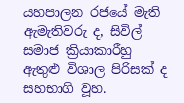යහපාලන රජයේ මැති ඇමැතිවරු ද, සිවිල් සමාජ ක්‍රියාකාරීහු ඇතුළු විශාල පිරිසක් ද සහභාගි වූහ.